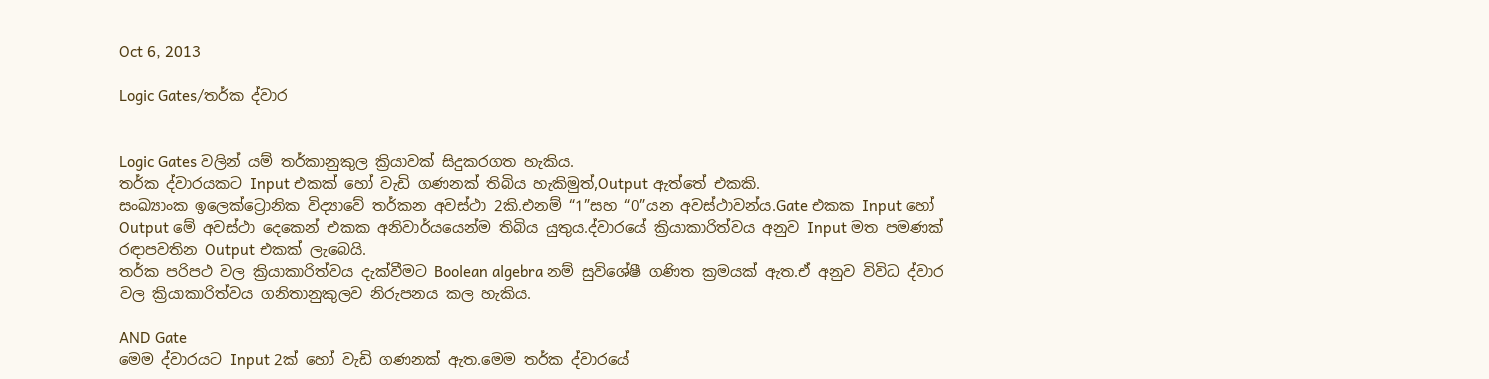Oct 6, 2013

Logic Gates/තර්ක ද්වාර


Logic Gates වලින් යම් තර්කානුකුල ක්‍රියාවක් සිදුකරගත හැකිය.
තර්ක ද්වාරයකට Input එකක් හෝ වැඩි ගණනක් තිබිය හැකිමුත්,Output ඇත්තේ එකකි.
සංඛ්‍යාංක ඉලෙක්ට්‍රොනික විද්‍යාවේ තර්කන අවස්ථා 2කි.එනම් “1”සහ “0”යන අවස්ථාවන්ය.Gate එකක Input හෝ Output මේ අවස්ථා දෙකෙන් එකක අනිවාර්යයෙන්ම තිබිය යුතුය.ද්වාරයේ ක්‍රියාකාරිත්වය අනුව Input මත පමණක් රඳාපවතින Output එකක් ලැබෙයි.
තර්ක පරිපථ වල ක්‍රියාකාරිත්වය දැක්වීමට Boolean algebra නම් සුවිශේෂී ගණිත ක්‍රමයක් ඇත.ඒ අනුව විවිධ ද්වාර වල ක්‍රියාකාරිත්වය ගනිතානුකුලව නිරුපනය කල හැකිය.

AND Gate
මෙම ද්වාරයට Input 2ක් හෝ වැඩි ගණනක් ඇත.මෙම තර්ක ද්වාරයේ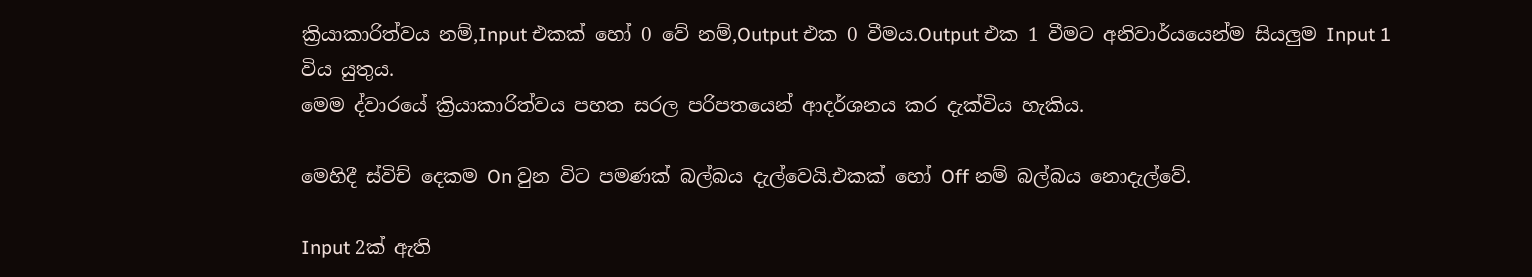ක්‍රියාකාරිත්වය නම්,Input එකක් හෝ 0 වේ නම්,Output එක 0 වීමය.Output එක 1 වීමට අනිවාර්යයෙන්ම සියලුම Input 1 විය යුතුය.
මෙම ද්වාරයේ ක්‍රියාකාරිත්වය පහත සරල පරිපතයෙන් ආදර්ශනය කර දැක්විය හැකිය.

මෙහිදී ස්විච් දෙකම On වුන විට පමණක් බල්බය දැල්වෙයි.එකක් හෝ Off නම් බල්බය නොදැල්වේ.

Input 2ක් ඇති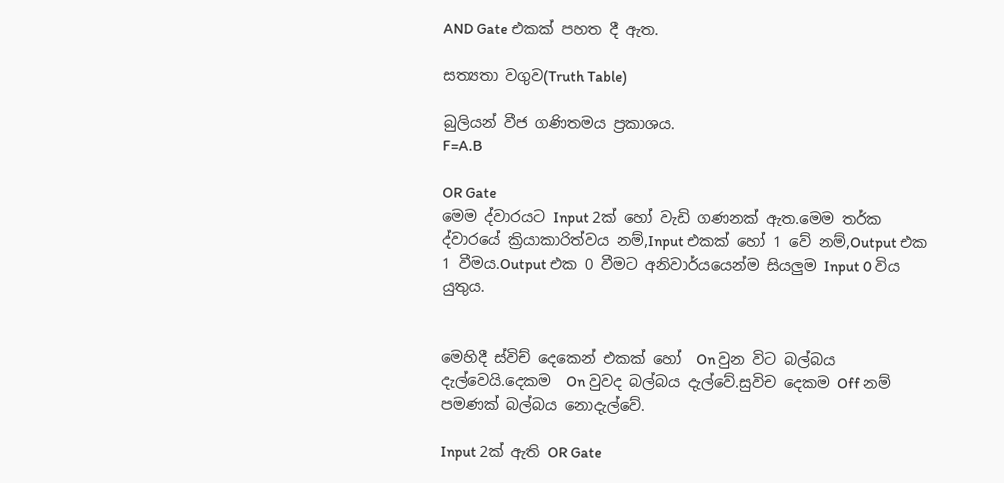AND Gate එකක් පහත දී ඇත.

සත්‍යතා වගුව(Truth Table)

බුලියන් වීජ ගණිතමය ප්‍රකාශය.
F=A.B

OR Gate
මෙම ද්වාරයට Input 2ක් හෝ වැඩි ගණනක් ඇත.මෙම තර්ක ද්වාරයේ ක්‍රියාකාරිත්වය නම්,Input එකක් හෝ 1 වේ නම්,Output එක 1 වීමය.Output එක 0 වීමට අනිවාර්යයෙන්ම සියලුම Input 0 විය යුතුය.


මෙහිදී ස්විච් දෙකෙන් එකක් හෝ  On වුන විට බල්බය දැල්වෙයි.දෙකම  On වුවද බල්බය දැල්වේ.සුවිච දෙකම Off නම් පමණක් බල්බය නොදැල්වේ.

Input 2ක් ඇති OR Gate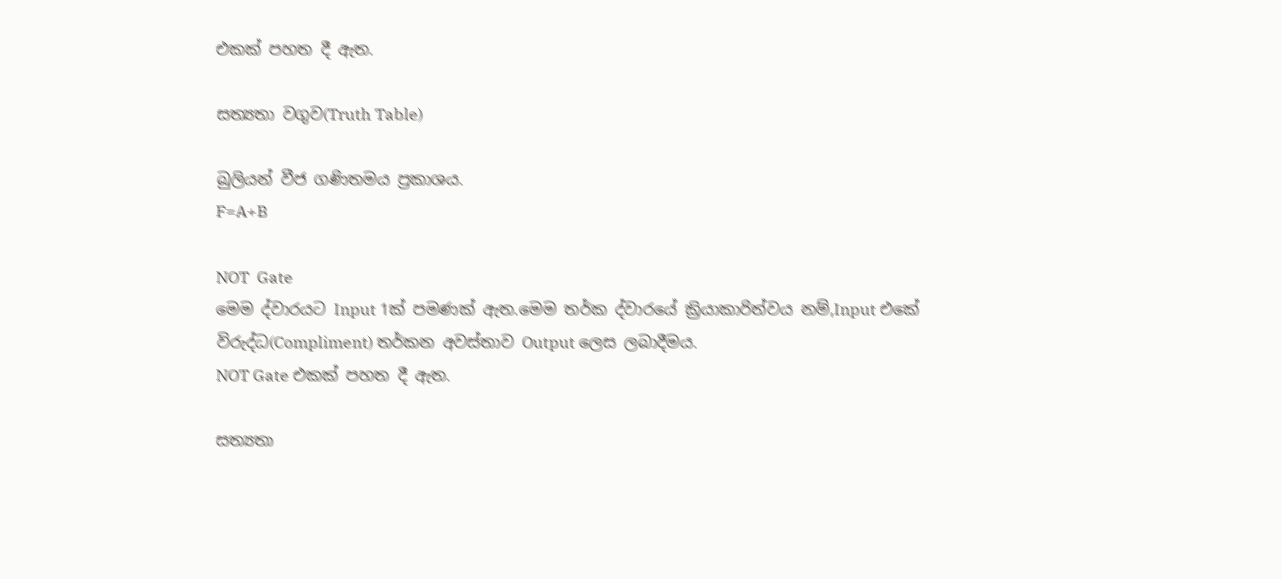එකක් පහත දී ඇත.

සත්‍යතා වගුව(Truth Table)

බුලියන් වීජ ගණිතමය ප්‍රකාශය.
F=A+B

NOT  Gate
මෙම ද්වාරයට Input 1ක් පමණක් ඇත.මෙම තර්ක ද්වාරයේ ක්‍රියාකාරිත්වය නම්,Input එකේ විරුද්ධ(Compliment) තර්කන අවස්තාව Output ලෙස ලබාදීමය.
NOT Gate එකක් පහත දී ඇත.

සත්‍යතා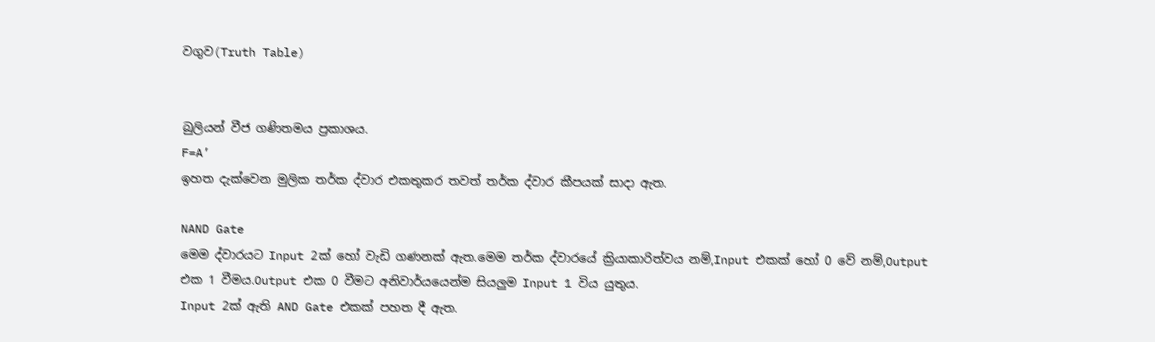වගුව(Truth Table)


බුලියන් වීජ ගණිතමය ප්‍රකාශය.
F=A’
ඉහත දැක්වෙන මුලික තර්ක ද්වාර එකතුකර තවත් තර්ක ද්වාර කීපයක් සාදා ඇත.

NAND Gate
මෙම ද්වාරයට Input 2ක් හෝ වැඩි ගණනක් ඇත.මෙම තර්ක ද්වාරයේ ක්‍රියාකාරිත්වය නම්,Input එකක් හෝ 0 වේ නම්,Output එක 1 වීමය.Output එක 0 වීමට අනිවාර්යයෙන්ම සියලුම Input 1 විය යුතුය.
Input 2ක් ඇති AND Gate එකක් පහත දී ඇත.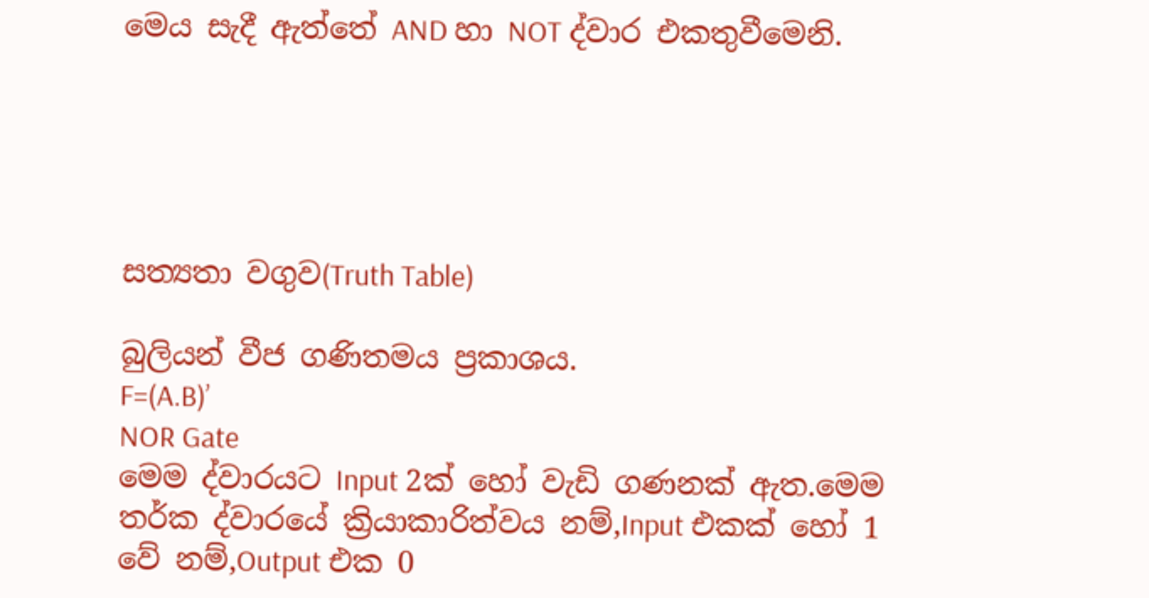මෙය සැදී ඇත්තේ AND හා NOT ද්වාර එකතුවීමෙනි.





සත්‍යතා වගුව(Truth Table)

බුලියන් වීජ ගණිතමය ප්‍රකාශය.
F=(A.B)’
NOR Gate
මෙම ද්වාරයට Input 2ක් හෝ වැඩි ගණනක් ඇත.මෙම තර්ක ද්වාරයේ ක්‍රියාකාරිත්වය නම්,Input එකක් හෝ 1 වේ නම්,Output එක 0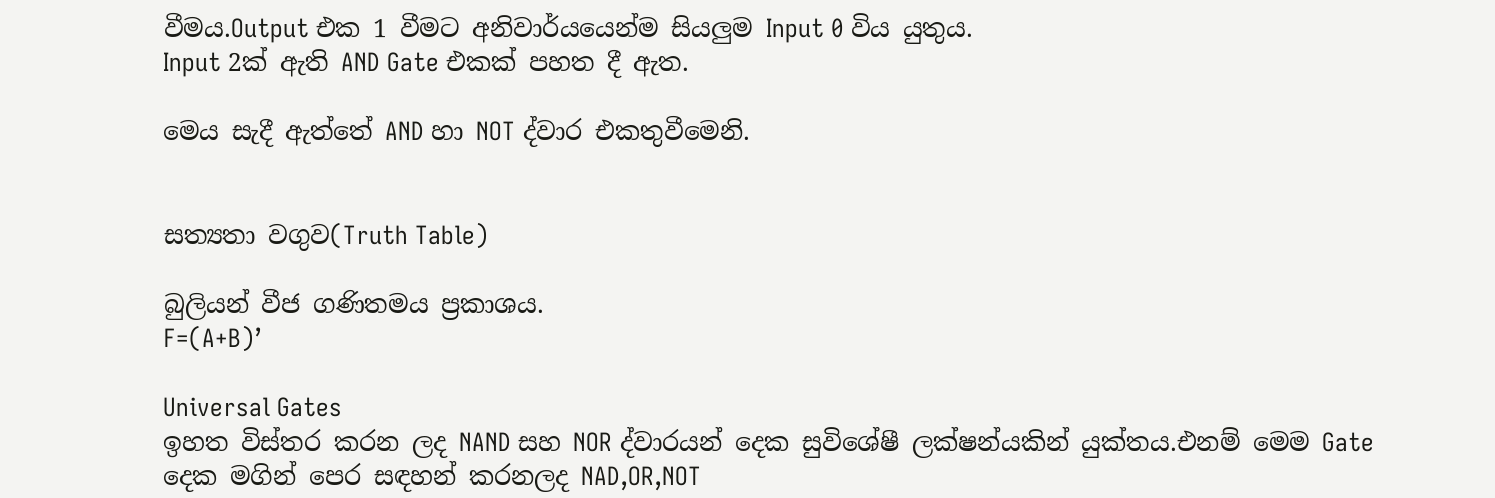වීමය.Output එක 1 වීමට අනිවාර්යයෙන්ම සියලුම Input 0 විය යුතුය.
Input 2ක් ඇති AND Gate එකක් පහත දී ඇත.

මෙය සැදී ඇත්තේ AND හා NOT ද්වාර එකතුවීමෙනි.


සත්‍යතා වගුව(Truth Table)

බුලියන් වීජ ගණිතමය ප්‍රකාශය.
F=(A+B)’

Universal Gates
ඉහත විස්තර කරන ලද NAND සහ NOR ද්වාරයන් දෙක සුවිශේෂී ලක්ෂන්යකින් යුක්තය.එනම් මෙම Gate දෙක මගින් පෙර සඳහන් කරනලද NAD,OR,NOT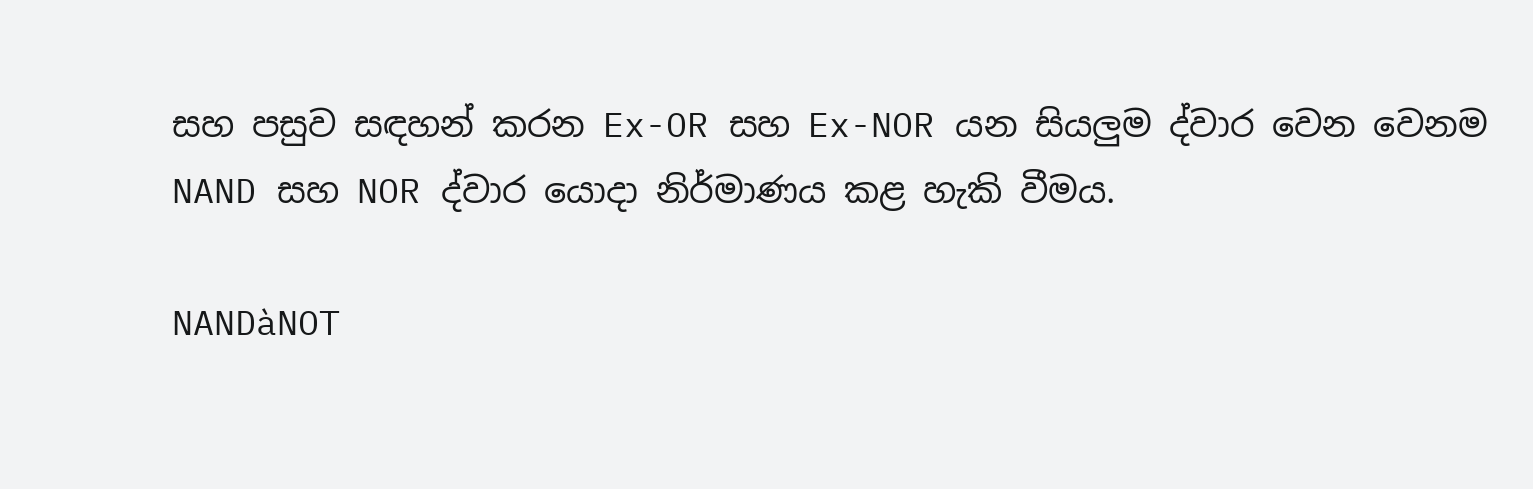සහ පසුව සඳහන් කරන Ex-OR සහ Ex-NOR යන සියලුම ද්වාර වෙන වෙනම NAND සහ NOR ද්වාර යොදා නිර්මාණය කළ හැකි වීමය.

NANDàNOT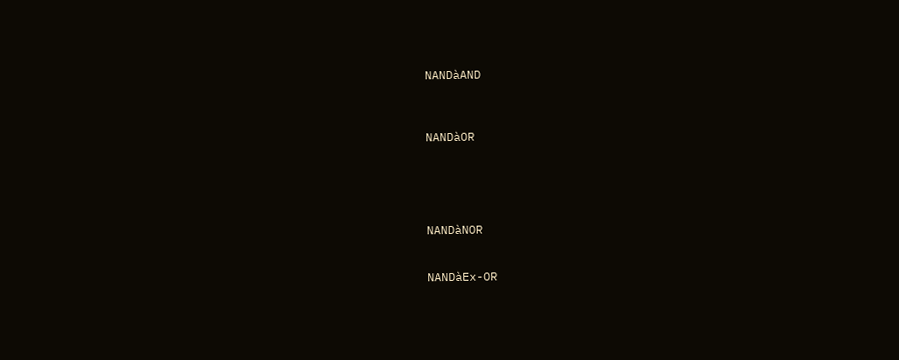NANDàAND



NANDàOR





NANDàNOR


NANDàEx-OR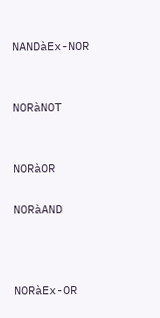NANDàEx-NOR


NORàNOT


NORàOR

NORàAND



NORàEx-OR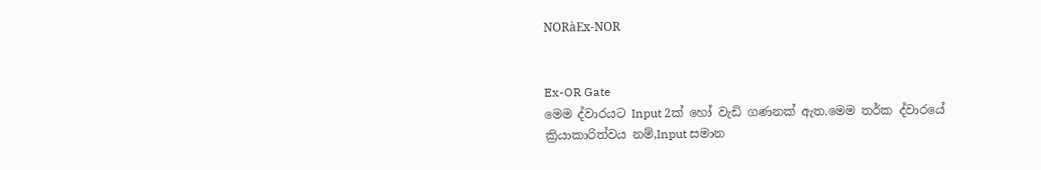NORàEx-NOR


Ex-OR Gate
මෙම ද්වාරයට Input 2ක් හෝ වැඩි ගණනක් ඇත.මෙම තර්ක ද්වාරයේ ක්‍රියාකාරිත්වය නම්,Input සමාන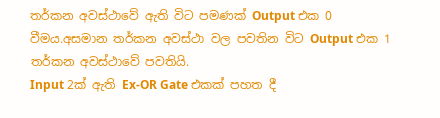තර්කන අවස්ථාවේ ඇති විට පමණක් Output එක 0 වීමය.අසමාන තර්කන අවස්ථා වල පවතින විට Output එක 1 තර්කන අවස්ථාවේ පවතියි.
Input 2ක් ඇති Ex-OR Gate එකක් පහත දී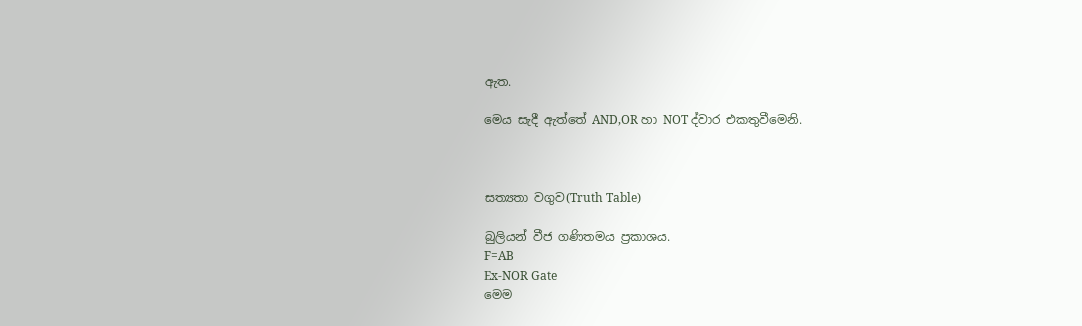ඇත.

මෙය සැදී ඇත්තේ AND,OR හා NOT ද්වාර එකතුවීමෙනි.



සත්‍යතා වගුව(Truth Table)

බුලියන් වීජ ගණිතමය ප්‍රකාශය.
F=AB
Ex-NOR Gate
මෙම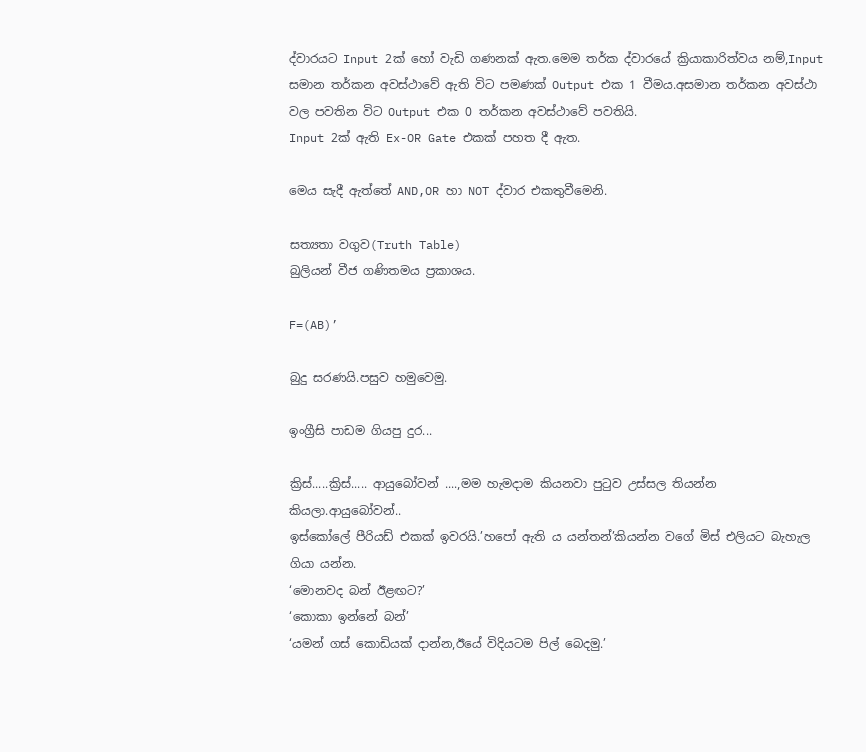ද්වාරයට Input 2ක් හෝ වැඩි ගණනක් ඇත.මෙම තර්ක ද්වාරයේ ක්‍රියාකාරිත්වය නම්,Input සමාන තර්කන අවස්ථාවේ ඇති විට පමණක් Output එක 1 වීමය.අසමාන තර්කන අවස්ථා වල පවතින විට Output එක 0 තර්කන අවස්ථාවේ පවතියි.
Input 2ක් ඇති Ex-OR Gate එකක් පහත දී ඇත.

මෙය සැදී ඇත්තේ AND,OR හා NOT ද්වාර එකතුවීමෙනි.

සත්‍යතා වගුව(Truth Table)
බුලියන් වීජ ගණිතමය ප්‍රකාශය.

F=(AB)’

බුදු සරණයි.පසුව හමුවෙමු.

ඉංග්‍රීසි පාඩම ගියපු දුර...

ක්‍රිස්.....ක්‍රිස්..... ආයුබෝවන් ....,මම හැමදාම කියනවා පුටුව උස්සල තියන්න කියලා.ආයුබෝවන්..
ඉස්කෝලේ පීරියඩ් එකක් ඉවරයි.’හපෝ ඇති ය යන්තන්’කියන්න වගේ මිස් එලියට බැහැල ගියා යන්න.
‘මොනවද බන් ඊළඟට?’
‘කොකා ඉන්නේ බන්’
‘යමන් ගස් කොඩියක් දාන්න,ඊයේ විදියටම පිල් බෙදමු.’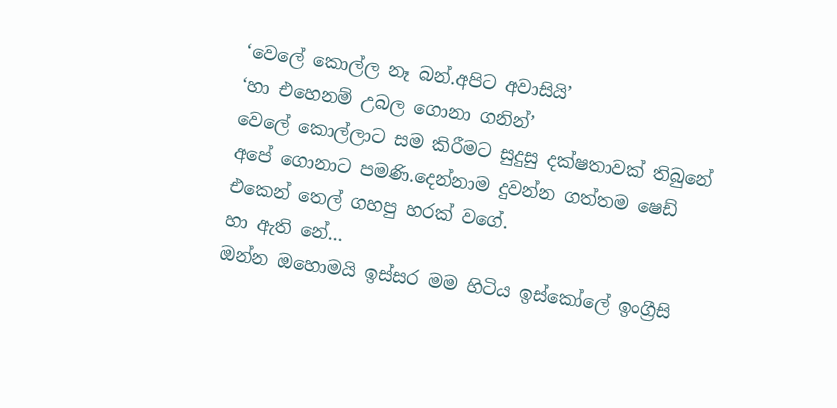‘වෙලේ කොල්ල නෑ බන්.අපිට අවාසියි’
‘හා එහෙනම් උබල ගොනා ගනින්’
වෙලේ කොල්ලාට සම කිරීමට සුදුසු දක්ෂතාවක් තිබුනේ අපේ ගොනාට පමණි.දෙන්නාම දුවන්න ගත්තම ෂෙඩ් එකෙන් තෙල් ගහපු හරක් වගේ.
හා ඇති නේ...
ඔන්න ඔහොමයි ඉස්සර මම හිටිය ඉස්කෝලේ ඉංග්‍රීසි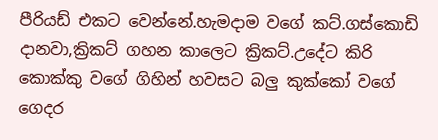පීරියඩ් එකට වෙන්නේ.හැමදාම වගේ කට්.ගස්කොඩි දානවා,ක්‍රිකට් ගහන කාලෙට ක්‍රිකට්.උදේට කිරි කොක්කු වගේ ගිහින් හවසට බලු කුක්කෝ වගේ ගෙදර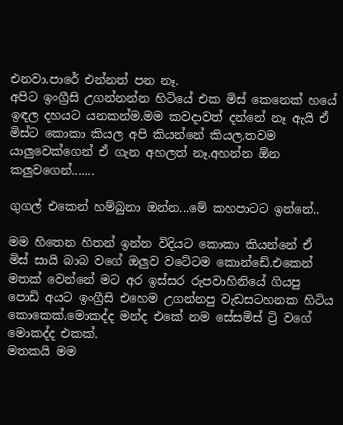එනවා.පාරේ එන්නත් පන නෑ.
අපිට ඉංග්‍රීසි උගන්නන්න හිටියේ එක මිස් කෙනෙක් හයේ ඉඳල දහයට යනකන්ම.මම කවදාවත් දන්නේ නෑ ඇයි ඒ මිස්ට කොකා කියල අපි කියන්නේ කියල.තවම යාලුවෙක්ගෙන් ඒ ගැන අහලත් නෑ.අහන්න ඕන කලුවගෙන්.......

ගුගල් එකෙන් හම්බුනා ඔන්න...මේ කහපාටට ඉන්නේ..

මම හිතෙන හිතන් ඉන්න විදියට කොකා කියන්නේ ඒ මිස් සායි බාබ වගේ ඔලුව වටේටම කොන්ඩේ.එකෙන් මතක් වෙන්නේ මට අර ඉස්සර රුපවාහිනියේ ගියපු පොඩි අයට ඉංග්‍රීසි එහෙම උගන්නපු වැඩසටහනක හිටිය කොකෙක්.මොකද්ද මන්ද එකේ නම සේසමිස් ට්‍රි වගේ මොකද්ද එකක්.
මතකයි මම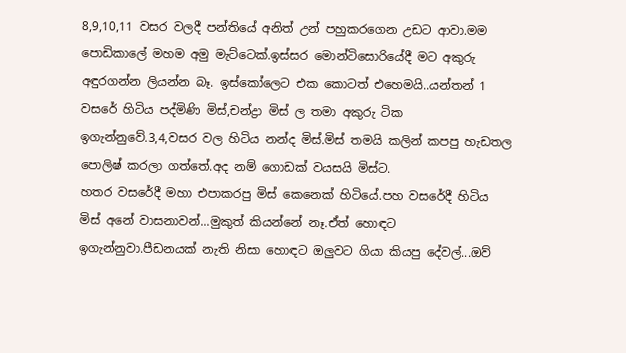8,9,10,11 වසර වලදී පන්තියේ අනිත් උන් පහුකරගෙන උඩට ආවා.මම පොඩිකාලේ මහම අමු මැට්ටෙක්.ඉස්සර මොන්ටිසොරියේදී මට අකුරු අඳුරගන්න ලියන්න බෑ. ඉස්කෝලෙට එක කොටත් එහෙමයි..යන්තන් 1 වසරේ හිටිය පද්මිණි මිස්,චන්ද්‍රා මිස් ල තමා අකුරු ටික ඉගැන්නුවේ.3,4,වසර වල හිටිය නන්ද මිස්.මිස් තමයි කලින් කපපු හැඩතල පොලිෂ් කරලා ගත්තේ.අද නම් ගොඩක් වයසයි මිස්ට.
හතර වසරේදී මහා එපාකරපු මිස් කෙනෙක් හිටියේ.පහ වසරේදී හිටිය මිස් අනේ වාසනාවන්...මුකුත් කියන්නේ නෑ.ඒත් හොඳට ඉගැන්නුවා.පීඩනයක් නැති නිසා හොඳට ඔලුවට ගියා කියපු දේවල්...ඔව්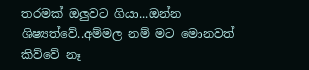තරමක් ඔලුවට ගියා...ඔන්න ශිෂ්‍යත්වේ..අම්මල නම් මට මොනවත් කිව්වේ නෑ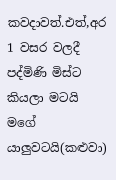කවදාවත්.එත්,අර 1 වසර වලදී පද්මිණි මිස්ට කියලා මටයි මගේ යාලුවටයි(කළුවා)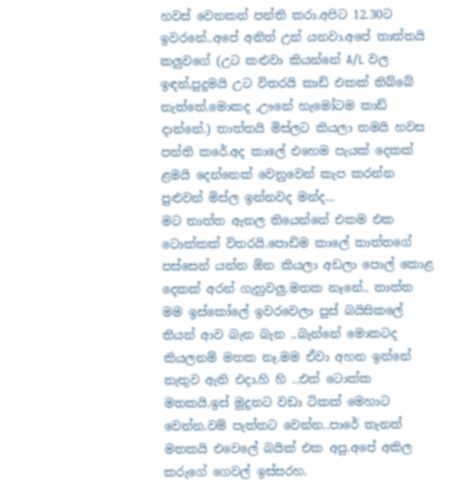හවස් වෙනකන් පන්ති කරා.අපිට 12.30ට ඉවරනේ..අපේ අනිත් උන් යනවා.අපේ තාත්තයි කලුවගේ (උට කළුවා කියන්නේ A/L වල ඉඳන්,පුදුමයි උට විතරයි කාඩ් එකක් තිබ්බේ නැත්තේ.මොකද ,ඌනේ හැමෝටම කාඩ් දාන්නේ.) තාත්තයි මිස්ලට කියලා තමයි හවස පන්ති කරේ.අද කාලේ එහෙම පැයක් දෙකක් ළමයි දෙන්නෙක් වෙනුවෙන් කැප කරන්න පුළුවන් මිස්ල ඉන්නවද මන්ද...
මට තාත්ත ඇනල තියෙන්නේ එකම එක ටොක්කක් විතරයි.පොඩිම කාලේ තාත්තගේ පස්සෙන් යන්න ඕන කියලා අඩලා පොල් කොළ දෙකක් අරන් ගැහුවලු.මතක නෑනේ.. තාත්ත මම ඉස්කෝලේ ඉවරවෙලා පුස් බයිසිකලේ තියන් ආව බැන බැන ..බැන්නේ මොකටද කියලනම් මතක නෑ.මම ඒවා අහන ඉන්නේ නැතුව ඇති එදා.හි හි ..එත් ටොක්ක මතකයි.ඉස් මුදුනට වඩා ටිකක් මෙහාට වෙන්න.වම් පැත්තට වෙන්න..පාරේ තැනත් මතකයි එවෙලේ බයික් එක අපු.අපේ අකිල කරුගේ ගෙවල් ඉස්සරහ.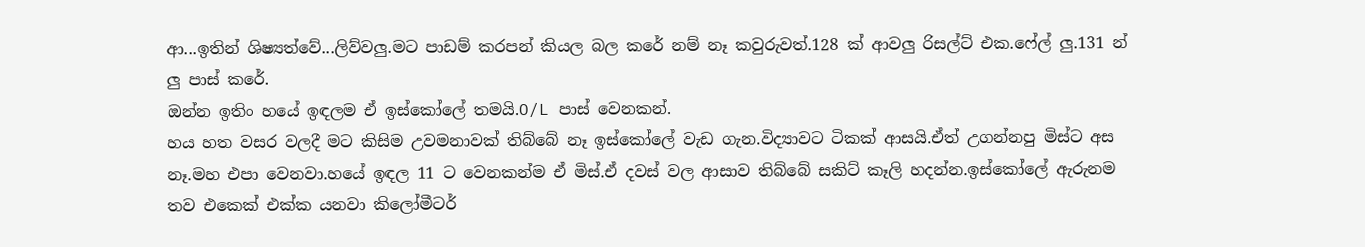ආ...ඉතින් ශිෂ්‍යත්වේ...ලිව්වලු.මට පාඩම් කරපන් කියල බල කරේ නම් නෑ කවුරුවත්.128 ක් ආවලු රිසල්ට් එක.ෆේල් ලු.131 න් ලු පාස් කරේ.
ඔන්න ඉතිං හයේ ඉඳලම ඒ ඉස්කෝලේ තමයි.O/L පාස් වෙනකන්.
හය හත වසර වලදී මට කිසිම උවමනාවක් තිබ්බේ නෑ ඉස්කෝලේ වැඩ ගැන.විද්‍යාවට ටිකක් ආසයි.ඒත් උගන්නපු මිස්ට අස නෑ.මහ එපා වෙනවා.හයේ ඉඳල 11 ට වෙනකන්ම ඒ මිස්.ඒ දවස් වල ආසාව තිබ්බේ සකිට් කෑලි හදන්න.ඉස්කෝලේ ඇරුනම තව එකෙක් එක්ක යනවා කිලෝමීටර්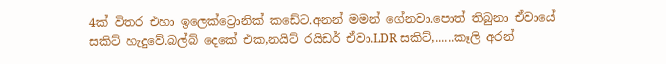4ක් විතර එහා ඉලෙක්ට්‍රොනික් කඩේට.අනන් මමන් ගේනවා.පොත් තිබුනා ඒවායේ සකිට් හැදුවේ.බල්බ් දෙකේ එක,නයිට් රයිඩර් ඒවා.LDR සකිට්,......කෑලි අරන්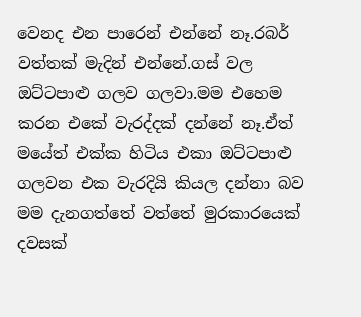වෙනද එන පාරෙන් එන්නේ නෑ.රබර් වත්තක් මැදින් එන්නේ.ගස් වල ඔට්ටපාළු ගලව ගලවා.මම එහෙම කරන එකේ වැරද්දක් දන්නේ නෑ.ඒත් මයේත් එක්ක හිටිය එකා ඔට්ටපාළු ගලවන එක වැරදියි කියල දන්නා බව මම දැනගත්තේ වත්තේ මුරකාරයෙක් දවසක්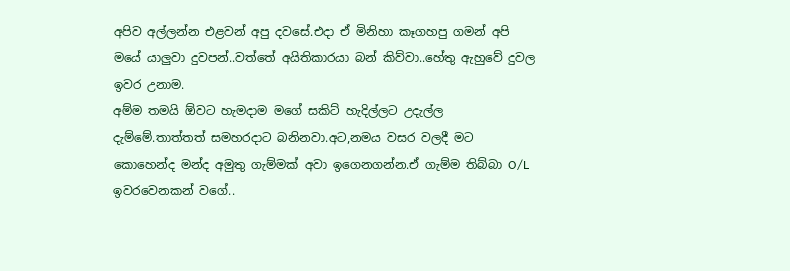අපිව අල්ලන්න එළවන් අපු දවසේ.එදා ඒ මිනිහා කෑගහපු ගමන් අපි මයේ යාලුවා දුවපන්..වත්තේ අයිතිකාරයා බන් කිව්වා..හේතු ඇහුවේ දුවල ඉවර උනාම.
අම්ම තමයි ඕවට හැමදාම මගේ සකිට් හැදිල්ලට උදැල්ල දැම්මේ.තාත්තත් සමහරදාට බනිනවා.අට,නමය වසර වලදී මට කොහෙන්ද මන්ද අමුතු ගැම්මක් අවා ඉගෙනගන්න.ඒ ගැම්ම තිබ්බා O/L ඉවරවෙනකන් වගේ..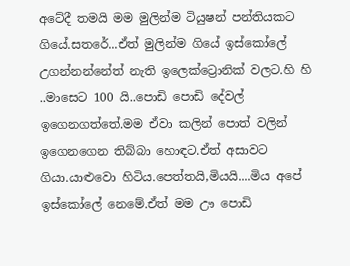අටේදී තමයි මම මුලින්ම ටියුෂන් පන්තියකට ගියේ.සතරේ...ඒත් මුලින්ම ගියේ ඉස්කෝලේ උගන්නන්නේත් නැති ඉලෙක්ට්‍රොනික් වලට.හි හි ..මාසෙට 100 යි..පොඩි පොඩි දේවල් ඉගෙනගත්තේ.මම ඒවා කලින් පොත් වලින් ඉගෙනගෙන තිබ්බා හොඳට.ඒත් අසාවට ගියා.යාළුවො හිටිය.පෙත්තයි,මියයි....මිය අපේ ඉස්කෝලේ නෙමේ.ඒත් මම ඌ පොඩි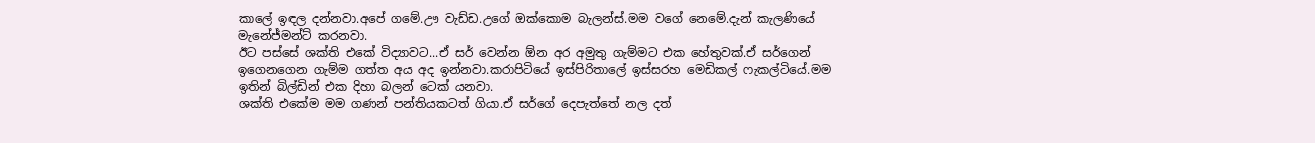කාලේ ඉඳල දන්නවා.අපේ ගමේ.ඌ වැඩ්ඩ.උගේ ඔක්කොම බැලන්ස්.මම වගේ නෙමේ.දැන් කැලණියේ මැනේජ්මන්ට් කරනවා.
ඊට පස්සේ ශක්ති එකේ විද්‍යාවට...ඒ සර් වෙන්න ඕන අර අමුතු ගැම්මට එක හේතුවක්.ඒ සර්ගෙන් ඉගෙනගෙන ගැම්ම ගත්ත අය අද ඉන්නවා.කරාපිටියේ ඉස්පිරිතාලේ ඉස්සරහ මෙඩිකල් ෆැකල්ටියේ.මම ඉතින් බිල්ඩින් එක දිහා බලන් ටෙක් යනවා.
ශක්ති එකේම මම ගණන් පන්තියකටත් ගියා.ඒ සර්ගේ දෙපැත්තේ නල දත්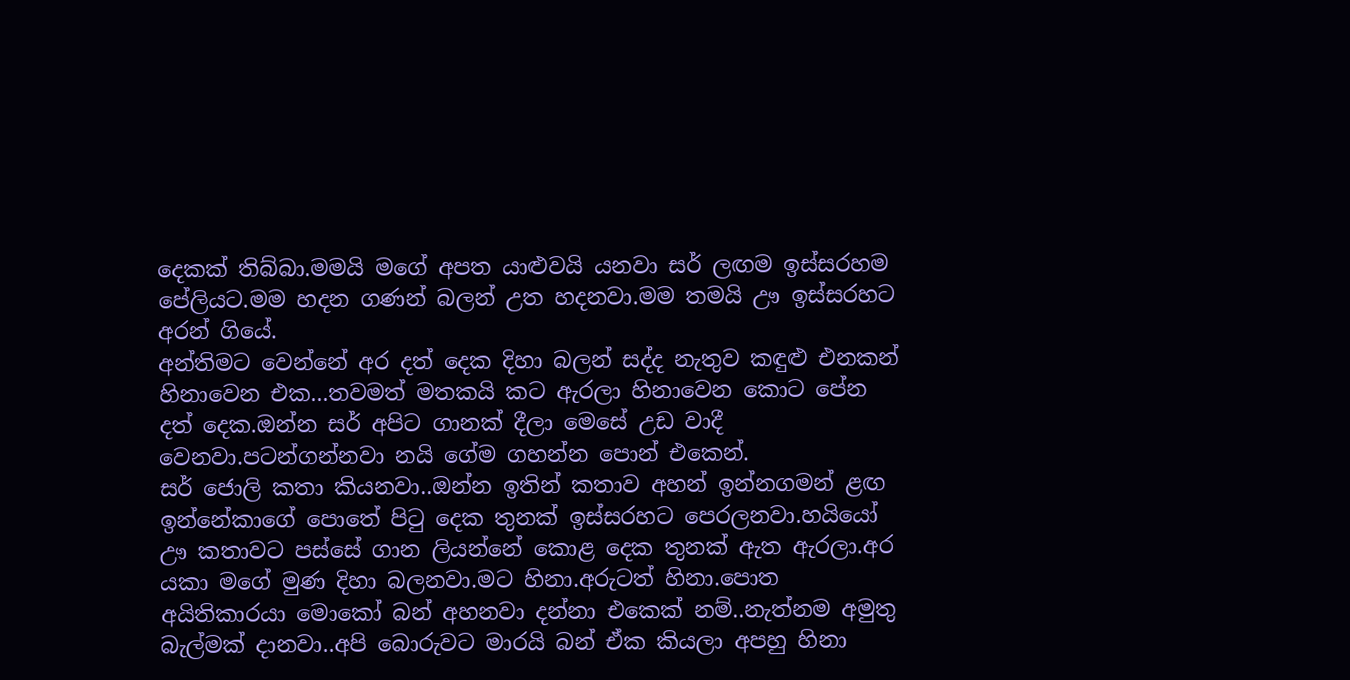දෙකක් තිබ්බා.මමයි මගේ අපත යාළුවයි යනවා සර් ලඟම ඉස්සරහම පේලියට.මම හදන ගණන් බලන් උත හදනවා.මම තමයි ඌ ඉස්සරහට අරන් ගියේ.
අන්තිමට වෙන්නේ අර දත් දෙක දිහා බලන් සද්ද නැතුව කඳුළු එනකන් හිනාවෙන එක...තවමත් මතකයි කට ඇරලා හිනාවෙන කොට පේන දත් දෙක.ඔන්න සර් අපිට ගානක් දීලා මෙසේ උඩ වාදී වෙනවා.පටන්ගන්නවා නයි ගේම ගහන්න පොන් එකෙන්.
සර් ජොලි කතා කියනවා..ඔන්න ඉතින් කතාව අහන් ඉන්නගමන් ළඟ ඉන්නේකාගේ පොතේ පිටු දෙක තුනක් ඉස්සරහට පෙරලනවා.හයියෝ ඌ කතාවට පස්සේ ගාන ලියන්නේ කොළ දෙක තුනක් ඇත ඇරලා.අර යකා මගේ මුණ දිහා බලනවා.මට හිනා.අරුටත් හිනා.පොත අයිතිකාරයා මොකෝ බන් අහනවා දන්නා එකෙක් නම්..නැත්නම අමුතු බැල්මක් දානවා..අපි බොරුවට මාරයි බන් ඒක කියලා අපහු හිනා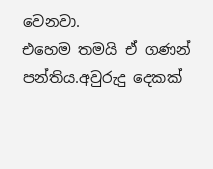වෙනවා.
එහෙම තමයි ඒ ගණන් පන්තිය.අවුරුදු දෙකක්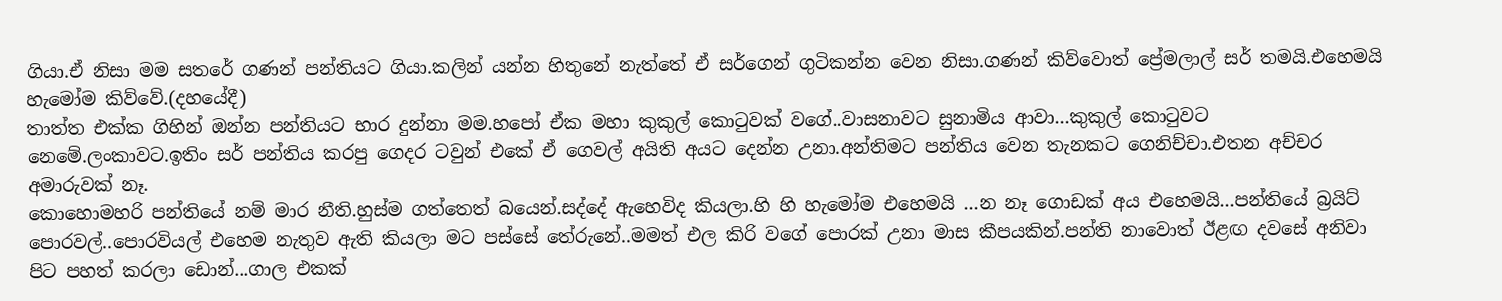ගියා.ඒ නිසා මම සතරේ ගණන් පන්තියට ගියා.කලින් යන්න හිතුනේ නැත්තේ ඒ සර්ගෙන් ගුටිකන්න වෙන නිසා.ගණන් කිව්වොත් ප්‍රේමලාල් සර් තමයි.එහෙමයි හැමෝම කිව්වේ.(දහයේදී)
තාත්ත එක්ක ගිහින් ඔන්න පන්තියට භාර දුන්නා මම.හපෝ ඒක මහා කුකුල් කොටුවක් වගේ..වාසනාවට සුනාමිය ආවා...කුකුල් කොටුවට නෙමේ.ලංකාවට.ඉතිං සර් පන්තිය කරපු ගෙදර ටවුන් එකේ ඒ ගෙවල් අයිති අයට දෙන්න උනා.අන්තිමට පන්තිය වෙන තැනකට ගෙනිච්චා.එතන අච්චර අමාරුවක් නෑ.
කොහොමහරි පන්තියේ නම් මාර නීති.හුස්ම ගත්තෙත් බයෙන්.සද්දේ ඇහෙවිද කියලා.හි හි හැමෝම එහෙමයි ...න නෑ ගොඩක් අය එහෙමයි...පන්තියේ බ්‍රයිට් පොරවල්..පොරවියල් එහෙම නැතුව ඇති කියලා මට පස්සේ තේරුනේ..මමත් එල කිරි වගේ පොරක් උනා මාස කීපයකින්.පන්ති නාවොත් ඊළඟ දවසේ අනිවා පිට පහත් කරලා ඩොන්...ගාල එකක්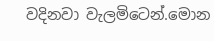වදිනවා වැලමිටෙන්.මොන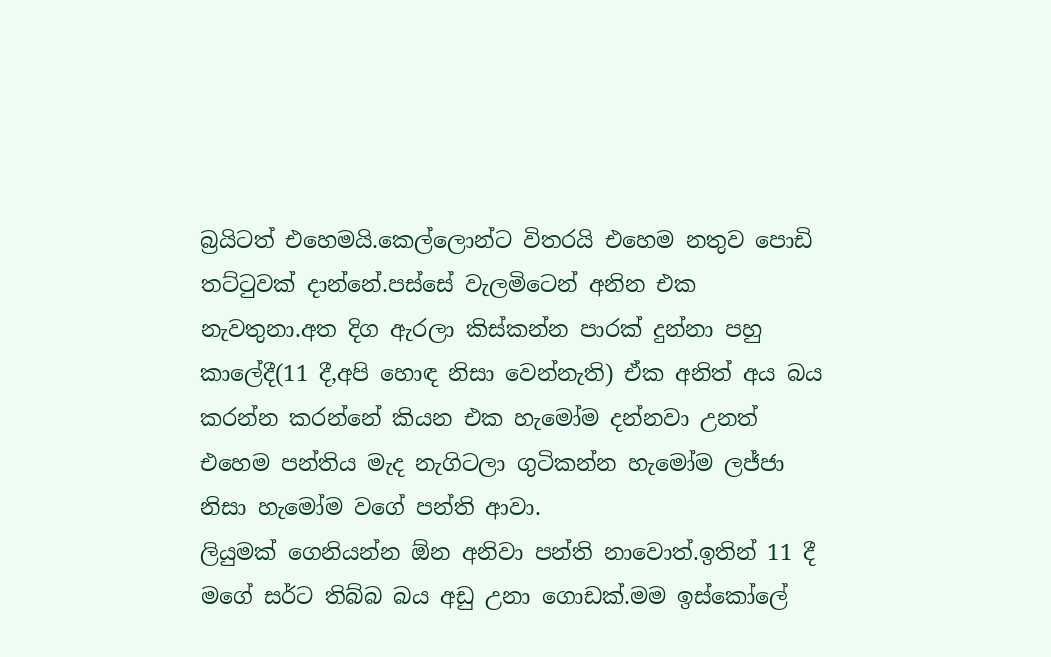බ්‍රයිටත් එහෙමයි.කෙල්ලොන්ට විතරයි එහෙම නතුව පොඩි තට්ටුවක් දාන්නේ.පස්සේ වැලමිටෙන් අනින එක නැවතුනා.අත දිග ඇරලා කිස්කන්න පාරක් දුන්නා පහු කාලේදී(11 දී,අපි හොඳ නිසා වෙන්නැති) ඒක අනිත් අය බය කරන්න කරන්නේ කියන එක හැමෝම දන්නවා උනත් එහෙම පන්තිය මැද නැගිටලා ගුටිකන්න හැමෝම ලජ්ජා නිසා හැමෝම වගේ පන්ති ආවා.
ලියුමක් ගෙනියන්න ඕන අනිවා පන්ති නාවොත්.ඉතින් 11 දී මගේ සර්ට තිබ්බ බය අඩු උනා ගොඩක්.මම ඉස්කෝලේ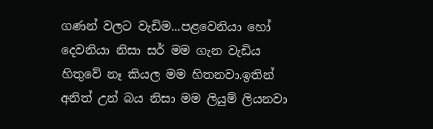ගණන් වලට වැඩිම...පළවෙනියා හෝ දෙවනියා නිසා සර් මම ගැන වැඩිය හිතුවේ නෑ කියල මම හිතනවා.ඉතින් අනිත් උන් බය නිසා මම ලියුම් ලියනවා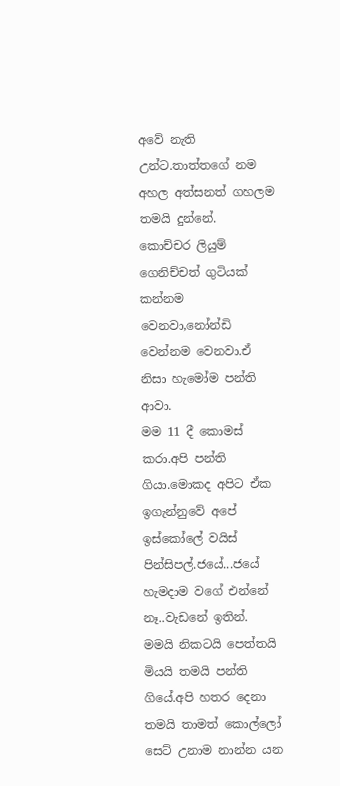අවේ නැති උන්ට.තාත්තගේ නම අහල අත්සනත් ගහලම තමයි දුන්නේ.
කොච්චර ලියුම් ගෙනිච්චත් ගුටියක් කන්නම වෙනවා,නෝන්ඩි වෙන්නම වෙනවා.ඒ නිසා හැමෝම පන්ති ආවා.
මම 11 දී කොමස් කරා.අපි පන්ති ගියා.මොකද අපිට ඒක ඉගැන්නුවේ අපේ ඉස්කෝලේ වයිස් පින්සිපල්.ජයේ...ජයේ හැමදාම වගේ එන්නේ නෑ..වැඩනේ ඉතින්.
මමයි නිකටයි පෙත්තයි මියයි තමයි පන්ති ගියේ.අපි හතර දෙනා තමයි තාමත් කොල්ලෝ සෙට් උනාම නාන්න යන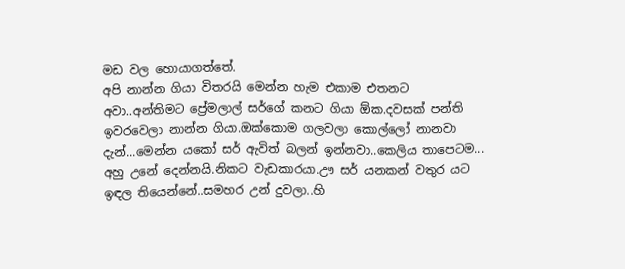මඩ වල හොයාගත්තේ.
අපි නාන්න ගියා විතරයි මෙන්න හැම එකාම එතනට අවා..අන්තිමට ප්‍රේමලාල් සර්ගේ කනට ගියා ඕක.දවසක් පන්ති ඉවරවෙලා නාන්න ගියා.ඔක්කොම ගලවලා කොල්ලෝ නානවා දැන්...මෙන්න යකෝ සර් ඇවිත් බලන් ඉන්නවා..කෙලිය තාපෙටම...
අහු උනේ දෙන්නයි.නිකට වැඩකාරයා.ඌ සර් යනකන් වතුර යට ඉඳල තියෙන්නේ..සමහර උන් දුවලා..හි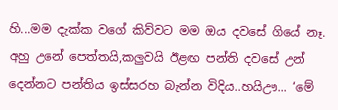හි...මම දැක්ක වගේ කිව්වට මම ඔය දවසේ ගියේ නෑ.
අහු උනේ පෙත්තයි,කලුවයි ඊළඟ පන්ති දවසේ උන් දෙන්නට පන්තිය ඉස්සරහ බැන්න විදිය..හයිඌ... ‘මේ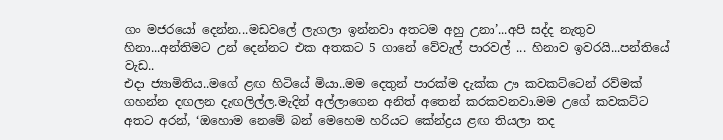ගං මජරයෝ දෙන්න...මඩවලේ ලැගලා ඉන්නවා අතටම අහු උනා’...අපි සද්ද නැතුව හිනා...අන්තිමට උන් දෙන්නට එක අතකට 5 ගානේ වේවැල් පාරවල් ... හිනාව ඉවරයි...පන්තියේ වැඩ..
එදා ජ්‍යාමිතිය..මගේ ළඟ හිටියේ මියා..මම දෙතුන් පාරක්ම දැක්ක ඌ කවකට්ටෙන් රව්මක් ගහන්න දඟලන දැඟලිල්ල.මැදින් අල්ලාගෙන අනිත් අතෙන් කරකවනවා.මම උගේ කවකට්ට අතට අරන්, ‘ඔහොම නෙමේ බන් මෙහෙම හරියට කේන්ද්‍රය ළඟ තියලා තද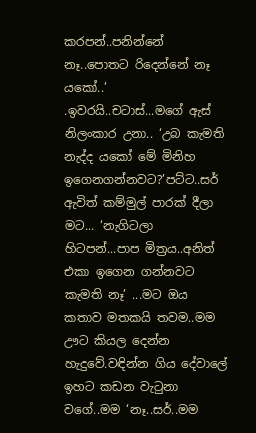කරපන්..පනින්නේ නෑ..පොතට රිදෙන්නේ නෑ යකෝ..’ .ඉවරයි..චටාස්...මගේ ඇස් නිලංකාර උනා.. ‘උබ කැමති නැද්ද යකෝ මේ මිනිහ ඉගෙනගන්නවට?’පට්ට..සර් ඇවිත් කම්මුල් පාරක් දීලා මට... ‘නැගිටලා හිටපන්...පාප මිත්‍රය..අනිත් එකා ඉගෙන ගන්නවට කැමති නෑ’ ...මට ඔය කතාව මතකයි තවම..මම ඌට කියල දෙන්න හැදුවේ.වඳින්න ගිය දේවාලේ ඉහට කඩන වැටුනා වගේ..මම ‘නෑ..සර්..මම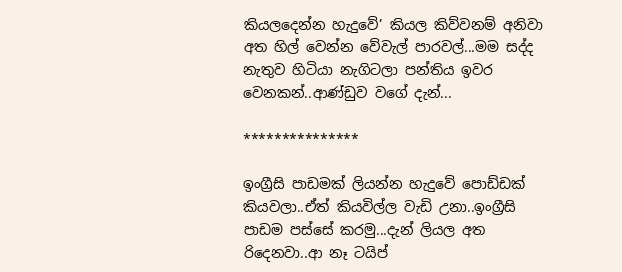කියලදෙන්න හැදුවේ’ කියල කිව්වනම් අනිවා අත හිල් වෙන්න වේවැල් පාරවල්...මම සද්ද නැතුව හිටියා නැගිටලා පන්තිය ඉවර වෙනකන්..ආණ්ඩුව වගේ දැන්...

***************

ඉංග්‍රීසි පාඩමක් ලියන්න හැදුවේ පොඩ්ඩක් කියවලා..ඒත් කියවිල්ල වැඩි උනා..ඉංග්‍රීසි පාඩම පස්සේ කරමු...දැන් ලියල අත රිදෙනවා..ආ නෑ ටයිප්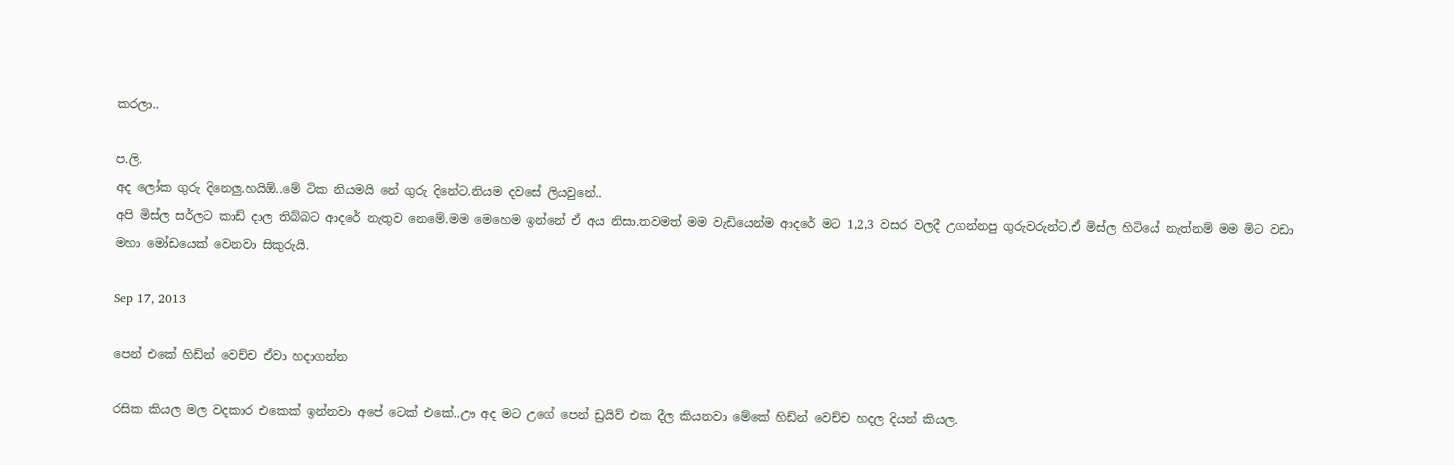කරලා..

ප.ලි.
අද ලෝක ගුරු දිනෙලු.හයිඕ..මේ ටික නියමයි නේ ගුරු දිනේට.නියම දවසේ ලියවුනේ..
අපි මිස්ල සර්ලට කාඩ් දාල තිබ්බට ආදරේ නැතුව නෙමේ.මම මෙහෙම ඉන්නේ ඒ අය නිසා.තවමත් මම වැඩියෙන්ම ආදරේ මට 1,2,3 වසර වලදී උගන්නපු ගුරුවරුන්ට.ඒ මිස්ල හිටියේ නැත්නම් මම මිට වඩා මහා මෝඩයෙක් වෙනවා සිකුරුයි.

Sep 17, 2013

පෙන් එකේ හිඩ්න් වෙච්ච ඒවා හදාගන්න

රසික කියල මල වදකාර එකෙක් ඉන්නවා අපේ ටෙක් එකේ..ඌ අද මට උගේ පෙන් ඩ්‍රයිව් එක දීල කියනවා මේකේ හිඩ්න් වෙච්ච හදල දියන් කියල.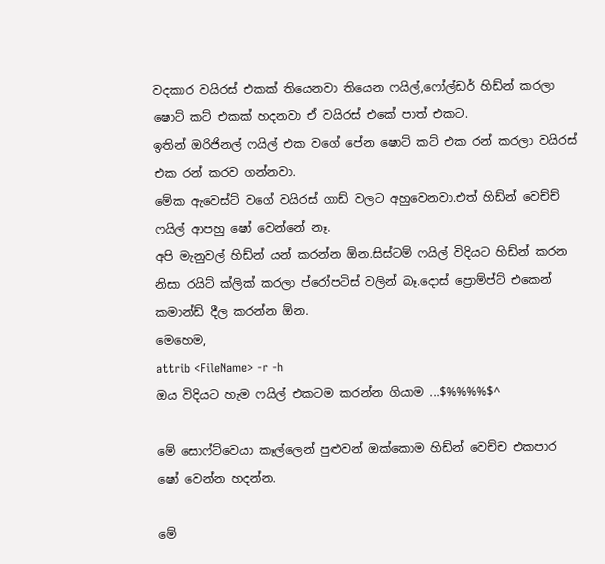වදකාර වයිරස් එකක් තියෙනවා තියෙන ෆයිල්,ෆෝල්ඩර් හිඩ්න් කරලා ෂොට් කට් එකක් හදනවා ඒ වයිරස් එකේ පාත් එකට.
ඉතින් ඔරිජිනල් ෆයිල් එක වගේ පේන ෂොට් කට් එක රන් කරලා වයිරස් එක රන් කරව ගන්නවා.
මේක ඇවෙස්ට් වගේ වයිරස් ගාඩ් වලට අහුවෙනවා.එත් හිඩ්න් වෙච්ච් ෆයිල් ආපහු ෂෝ වෙන්නේ නෑ.
අපි මැනුවල් හිඩ්න් යන් කරන්න ඕන.සිස්ටම් ෆයිල් විදියට හිඩ්න් කරන නිසා රයිට් ක්ලික් කරලා ප්රෝපටිස් වලින් බෑ.දොස් ප්‍රොම්ප්ට් එකෙන් කමාන්ඩ් දීල කරන්න ඕන.
මෙහෙම,
attrib <FileName> -r -h
ඔය විදියට හැම ෆයිල් එකටම කරන්න ගියාම ...$%%%%$^

මේ සොෆ්ට්වෙයා කෑල්ලෙන් පුළුවන් ඔක්කොම හිඩ්න් වෙච්ච එකපාර ෂෝ වෙන්න හදන්න.

මේ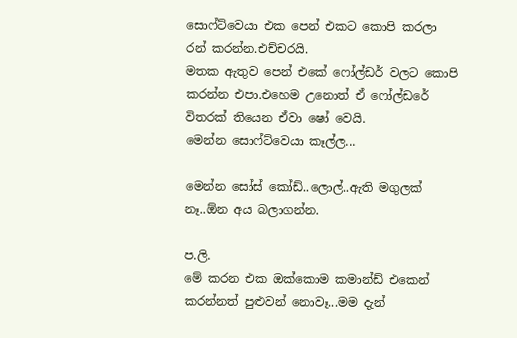සොෆ්ට්වෙයා එක පෙන් එකට කොපි කරලා රන් කරන්න.එච්චරයි.
මතක ඇතුව පෙන් එකේ ෆෝල්ඩර් වලට කොපි කරන්න එපා.එහෙම උනොත් ඒ ෆෝල්ඩරේ විතරක් තියෙන ඒවා ෂෝ වෙයි.
මෙන්න සොෆ්ට්වෙයා කෑල්ල...

මෙන්න සෝස් කෝඩ්..ලොල්..ඇති මගුලක් නෑ..ඕන අය බලාගන්න.

ප.ලි.
මේ කරන එක ඔක්කොම කමාන්ඩ් එකෙන් කරන්නත් පුළුවන් නොවෑ...මම දැන්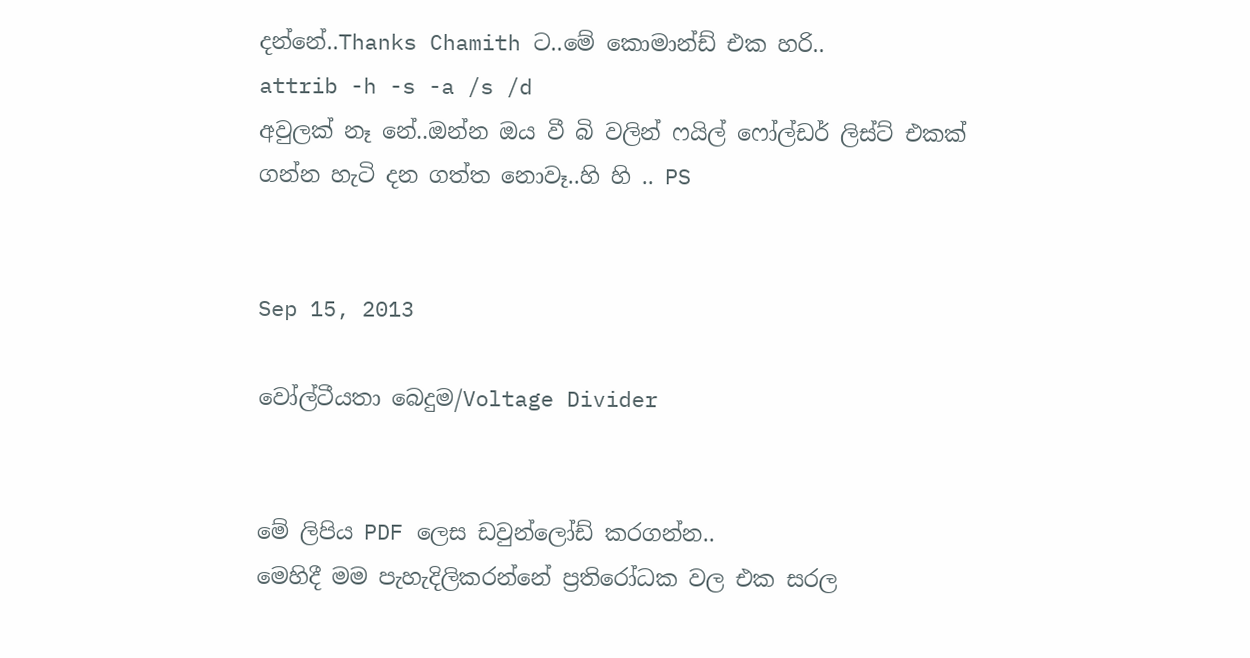දන්නේ..Thanks Chamith ට..මේ කොමාන්ඩ් එක හරි..
attrib -h -s -a /s /d
අවුලක් නෑ නේ..ඔන්න ඔය වී බි වලින් ෆයිල් ෆෝල්ඩර් ලිස්ට් එකක් ගන්න හැටි දන ගත්ත නොවෑ..හි හි .. PS


Sep 15, 2013

වෝල්ටීයතා බෙදුම/Voltage Divider


මේ ලිපිය PDF ලෙස ඩවුන්ලෝඩ් කරගන්න..
මෙහිදී මම පැහැදිලිකරන්නේ ප්‍රතිරෝධක වල එක සරල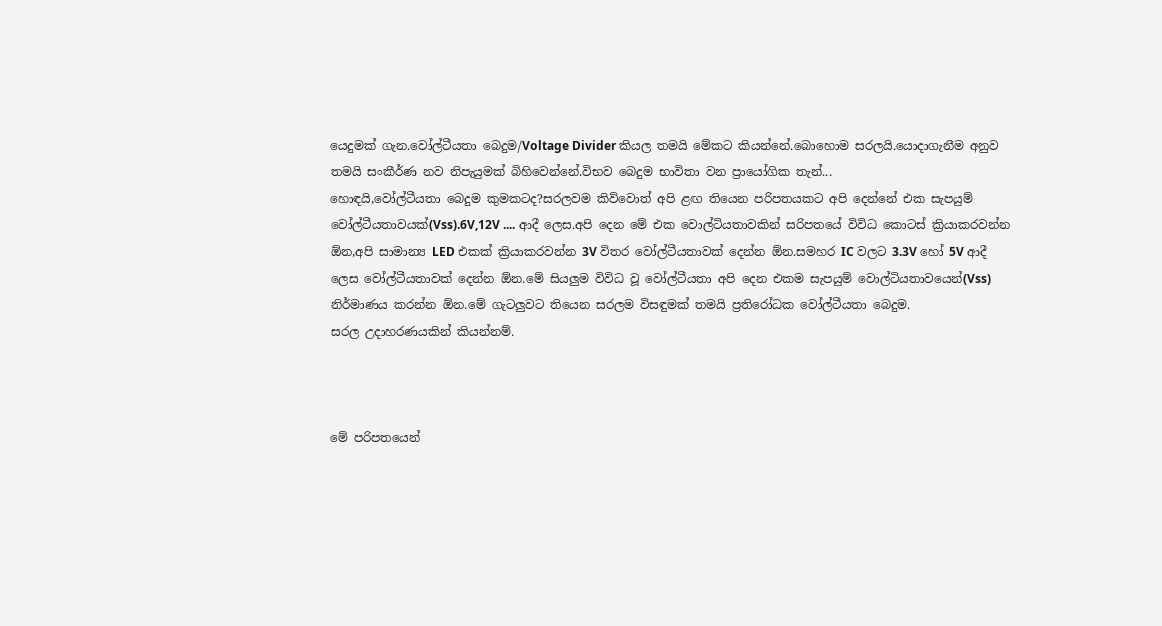යෙදුමක් ගැන.වෝල්ටීයතා බෙදුම/Voltage Divider කියල තමයි මේකට කියන්නේ.බොහොම සරලයි.යොදාගැනීම අනුව තමයි සංකීර්ණ නව නිපැයුමක් බිහිවෙන්නේ.විභව බෙදුම භාවිතා වන ප්‍රායෝගික තැන්...
හොඳයි,වෝල්ටීයතා බෙදුම කුමකටද?සරලවම කිව්වොත් අපි ළඟ තියෙන පරිපතයකට අපි දෙන්නේ එක සැපයුම් වෝල්ටීයතාවයක්(Vss).6V,12V .... ආදී ලෙස.අපි දෙන මේ එක වොල්ටියතාවකින් සරිපතයේ විවිධ කොටස් ක්‍රියාකරවන්න ඕන,අපි සාමාන්‍ය LED එකක් ක්‍රියාකරවන්න 3V විතර වෝල්ටීයතාවක් දෙන්න ඕන.සමහර IC වලට 3.3V හෝ 5V ආදී ලෙස වෝල්ටීයතාවක් දෙන්න ඕන.මේ සියලුම විවිධ වූ වෝල්ටීයතා අපි දෙන එකම සැපයුම් වොල්ටියතාවයෙන්(Vss) නිර්මාණය කරන්න ඕන.මේ ගැටලුවට තියෙන සරලම විසඳුමක් තමයි ප්‍රතිරෝධක වෝල්ටීයතා බෙදුම.
සරල උදාහරණයකින් කියන්නම්.



මේ පරිපතයෙන්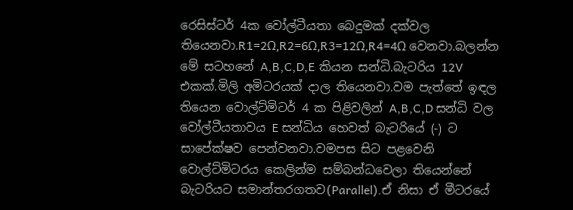රෙසිස්ටර් 4ක වෝල්ටීයතා බෙදුමක් දක්වල තියෙනවා.R1=2Ω,R2=6Ω,R3=12Ω,R4=4Ω වෙනවා.බලන්න මේ සටහනේ A,B,C,D,E කියන සන්ධි.බැටරිය 12V එකක්.මිලි අමිටරයක් දාල තියෙනවා.වම පැත්තේ ඉඳල තියෙන වොල්ට්මිටර් 4 ක පිළිවලින් A,B,C,D සන්ධි වල වෝල්ටීයතාවය E සන්ධිය හෙවත් බැටරියේ (-) ට සාපේක්ෂව පෙන්වනවා.වමපස සිට පළවෙනි වොල්ට්මිටරය කෙලින්ම සම්බන්ධවෙලා තියෙන්නේ බැටරියට සමාන්තරගතව(Parallel).ඒ නිසා ඒ මීටරයේ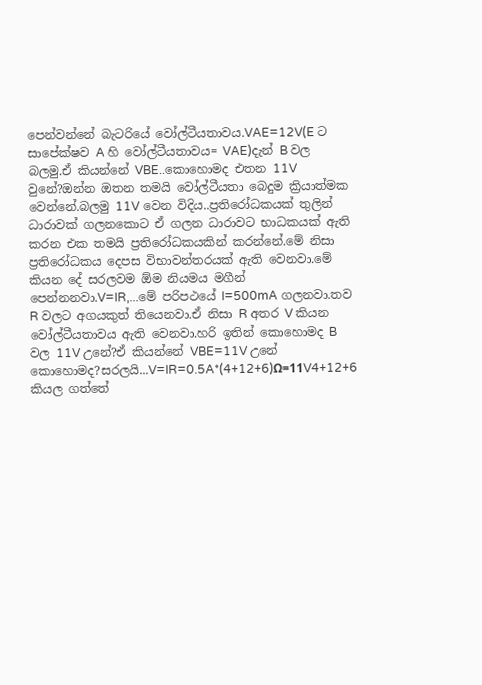පෙන්වන්නේ බැටරියේ වෝල්ටීයතාවය.VAE=12V(E ට සාපේක්ෂව A හි වෝල්ටීයතාවය= VAE)දැන් B වල බලමු.ඒ කියන්නේ VBE..කොහොමද එතන 11V වුනේ?ඔන්න ඔතන තමයි වෝල්ටීයතා බෙදුම ක්‍රියාත්මක වෙන්නේ.බලමු 11V වෙන විදිය..ප්‍රතිරෝධකයක් තුලින් ධාරාවක් ගලනකොට ඒ ගලන ධාරාවට භාධකයක් ඇති කරන එක තමයි ප්‍රතිරෝධකයකින් කරන්නේ.මේ නිසා ප්‍රතිරෝධකය දෙපස විභාවන්තරයක් ඇති වෙනවා.මේ කියන දේ සරලවම ඕම නියමය මගීන් පෙන්නනවා.V=IR,...මේ පරිපථයේ I=500mA ගලනවා.තව R වලට අගයකුත් තියෙනවා.ඒ නිසා R අතර V කියන වෝල්ටීයතාවය ඇති වෙනවා.හරි ඉතින් කොහොමද B වල 11V උනේ?ඒ කියන්නේ VBE=11V උනේ කොහොමද?සරලයි...V=IR=0.5A*(4+12+6)Ω=11V4+12+6  කියල ගත්තේ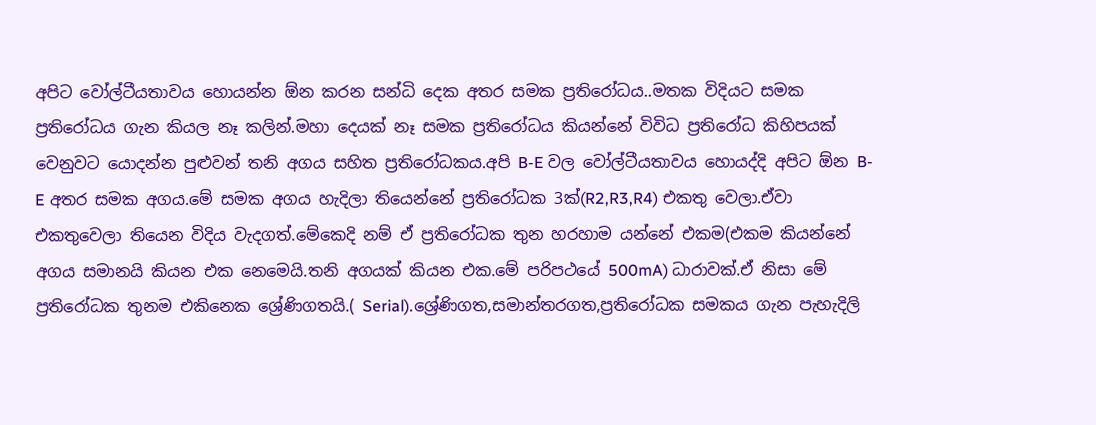අපිට වෝල්ටීයතාවය හොයන්න ඕන කරන සන්ධි දෙක අතර සමක ප්‍රතිරෝධය..මතක විදියට සමක ප්‍රතිරෝධය ගැන කියල නෑ කලින්.මහා දෙයක් නෑ සමක ප්‍රතිරෝධය කියන්නේ විවිධ ප්‍රතිරෝධ කිහිපයක් වෙනුවට යොදන්න පුළුවන් තනි අගය සහිත ප්‍රතිරෝධකය.අපි B-E වල වෝල්ටීයතාවය හොයද්දි අපිට ඕන B-E අතර සමක අගය.මේ සමක අගය හැදිලා තියෙන්නේ ප්‍රතිරෝධක 3ක්(R2,R3,R4) එකතු වෙලා.ඒවා එකතුවෙලා තියෙන විදිය වැදගත්.මේකෙදි නම් ඒ ප්‍රතිරෝධක තුන හරහාම යන්නේ එකම(එකම කියන්නේ අගය සමානයි කියන එක නෙමෙයි.තනි අගයක් කියන එක.මේ පරිපථයේ 500mA) ධාරාවක්.ඒ නිසා මේ ප්‍රතිරෝධක තුනම එකිනෙක ශ්‍රේණිගතයි.( Serial).ශ්‍රේණිගත,සමාන්තරගත,ප්‍රතිරෝධක සමකය ගැන පැහැදිලි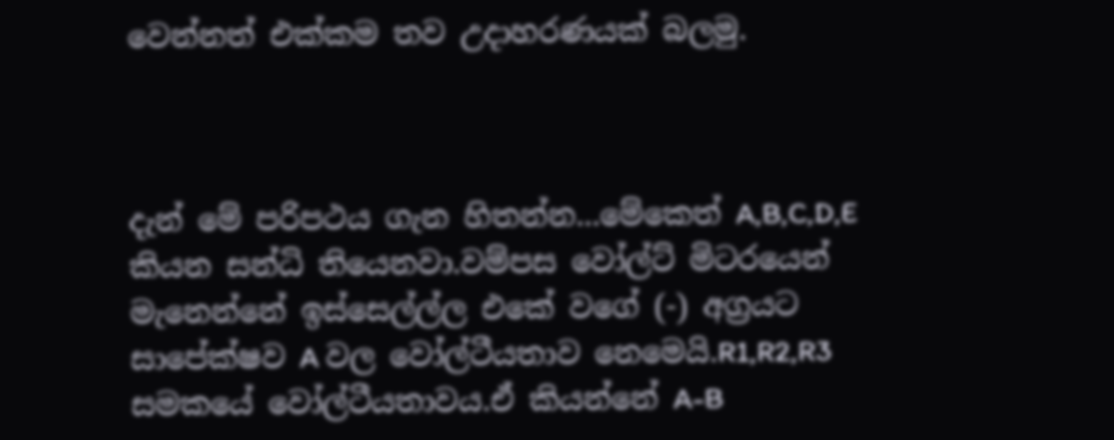වෙන්නත් එක්කම තව උදාහරණයක් බලමු.



දැන් මේ පරිපථය ගැන හිතන්න...මේකෙත් A,B,C,D,E කියන සන්ධි තියෙනවා.වම්පස වෝල්ට් මිටරයෙන් මැනෙන්නේ ඉස්සෙල්ල්ල එකේ වගේ (-) අග්‍රයට සාපේක්ෂව A වල වෝල්ටීයතාව නෙමෙයි.R1,R2,R3 සමකයේ වෝල්ටීයතාවය.ඒ කියන්නේ A-B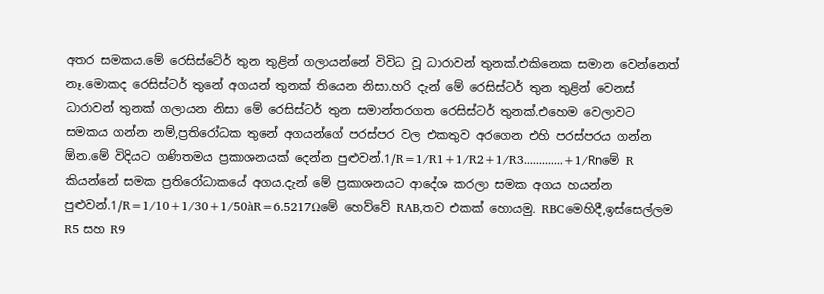අතර සමකය.මේ රෙසිස්ටේර් තුන තුළින් ගලායන්නේ විවිධ වූ ධාරාවන් තුනක්.එකිනෙක සමාන වෙන්නෙත් නෑ.මොකද රෙසිස්ටර් තුනේ අගයන් තුනක් තියෙන නිසා.හරි දැන් මේ රෙසිස්ටර් තුන තුළින් වෙනස් ධාරාවන් තුනක් ගලායන නිසා මේ රෙසිස්ටර් තුන සමාන්තරගත රෙසිස්ටර් තුනක්.එහෙම වෙලාවට සමකය ගන්න නම්,ප්‍රතිරෝධක තුනේ අගයන්ගේ පරස්පර වල එකතුව අරගෙන එහි පරස්පරය ගන්න ඕන.මේ විදියට ගණිතමය ප්‍රකාශනයක් දෙන්න පුළුවන්.1/R=1/R1+1/R2+1/R3.............+1/Rnමේ R කියන්නේ සමක ප්‍රතිරෝධාකයේ අගය.දැන් මේ ප්‍රකාශනයට ආදේශ කරලා සමක අගය හයන්න පුළුවන්.1/R=1/10+1/30+1/50àR=6.5217Ωමේ හෙව්වේ RAB,තව එකක් හොයමු. RBCමෙහිදී,ඉස්සෙල්ලම R5 සහ R9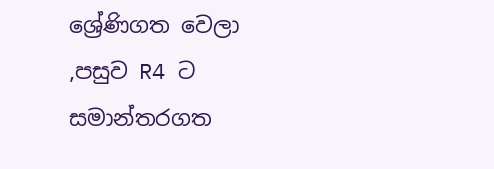ශ්‍රේණිගත වෙලා ,පසුව R4 ට සමාන්තරගත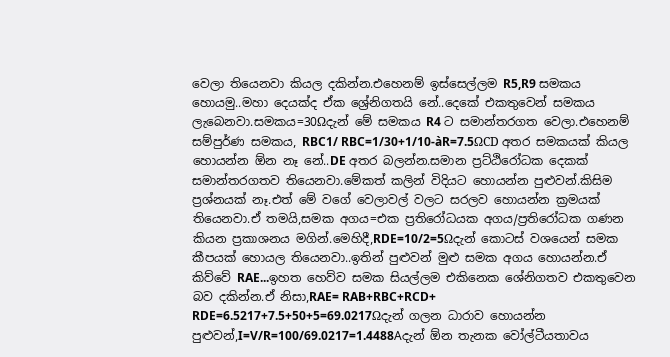වෙලා තියෙනවා කියල දකින්න.එහෙනම් ඉස්සෙල්ලම R5,R9 සමකය හොයමු..මහා දෙයක්ද ඒක ශ්‍රේනිගතයි නේ..දෙකේ එකතුවෙන් සමකය ලැබෙනවා.සමකය=30Ωදැන් මේ සමකය R4 ට සමාන්තරගත වෙලා.එහෙනම් සම්පුර්ණ සමකය, RBC1/ RBC=1/30+1/10-àR=7.5ΩCD අතර සමකයක් කියල හොයන්න ඕන නෑ නේ..DE අතර බලන්න.සමාන ප්‍රට්ඨිරෝධක දෙකක් සමාන්තරගතව තියෙනවා.මේකත් කලින් විදියට හොයන්න පුළුවන්.කිසිම ප්‍රශ්නයක් නෑ.එත් මේ වගේ වෙලාවල් වලට සරලව හොයන්න ක්‍රමයක් තියෙනවා.ඒ තමයි,සමක අගය=එක ප්‍රතිරෝධයක අගය/ප්‍රතිරෝධක ගණන කියන ප්‍රකාශනය මගින්.මෙහිදී,RDE=10/2=5Ωදැන් කොටස් වශයෙන් සමක කීපයක් හොයල තියෙනවා..ඉතින් පුළුවන් මුළු සමක අගය හොයන්න.ඒ කිව්වේ RAE...ඉහත හෙව්ව සමක සියල්ලම එකිනෙක ශේනිගතව එකතුවෙන බව දකින්න.ඒ නිසා,RAE= RAB+RBC+RCD+ RDE=6.5217+7.5+50+5=69.0217Ωදැන් ගලන ධාරාව හොයන්න පුළුවන්,I=V/R=100/69.0217=1.4488Aදැන් ඕන තැනක වෝල්ටීයතාවය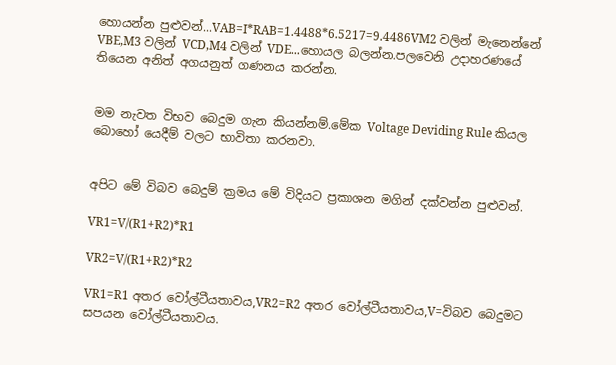හොයන්න පුළුවන්...VAB=I*RAB=1.4488*6.5217=9.4486VM2 වලින් මැනෙන්නේ VBE,M3 වලින් VCD,M4 වලින් VDE...හොයල බලන්න.පලවෙනි උදාහරණයේ තියෙන අනිත් අගයනුත් ගණනය කරන්න.


මම නැවත විභව බෙදුම ගැන කියන්නම්.මේක Voltage Deviding Rule කියල බොහෝ යෙදීම් වලට භාවිතා කරනවා.


අපිට මේ විබව බෙදුම් ක්‍රමය මේ විදියට ප්‍රකාශන මගින් දක්වන්න පුළුවන්.

VR1=V/(R1+R2)*R1

VR2=V/(R1+R2)*R2

VR1=R1 අතර වෝල්ටීයතාවය,VR2=R2 අතර වෝල්ටීයතාවය,V=විබව බෙදුමට සපයන වෝල්ටීයතාවය.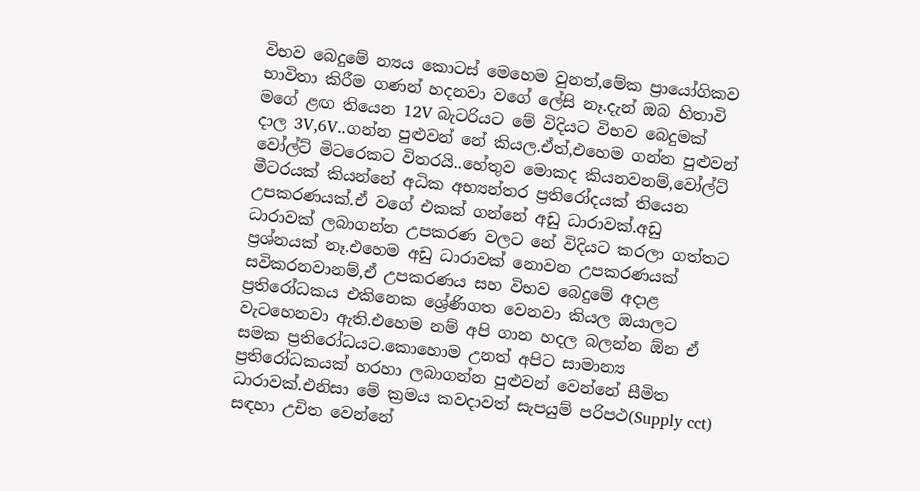විභව බෙදුමේ න්‍යය කොටස් මෙහෙම වුනත්,මේක ප්‍රායෝගිකව භාවිතා කිරීම ගණන් හදනවා වගේ ලේසි නෑ.දැන් ඔබ හිතාවි මගේ ළඟ තියෙන 12V බැටරියට මේ විදියට විභව බෙදුමක් දාල 3V,6V..ගන්න පුළුවන් නේ කියල.ඒත්,එහෙම ගන්න පුළුවන් වෝල්ට් මිටරෙකට විතරයි..හේතුව මොකද කියනවනම්,වෝල්ට් මීටරයක් කියන්නේ අධික අභ්‍යන්තර ප්‍රතිරෝදයක් තියෙන උපකරණයක්.ඒ වගේ එකක් ගන්නේ අඩු ධාරාවක්.අඩු ධාරාවක් ලබාගන්න උපකරණ වලට නේ විදියට කරලා ගත්තට ප්‍රශ්නයක් නෑ.එහෙම අඩු ධාරාවක් නොවන උපකරණයක් සවිකරනවානම්,ඒ උපකරණය සහ විභව බෙදුමේ අදාළ ප්‍රතිරෝධකය එකිනෙක ශ්‍රේණිගත වෙනවා කියල ඔයාලට වැටහෙනවා ඇති.එහෙම නම් අපි ගාන හදල බලන්න ඕන ඒ සමක ප්‍රතිරෝධයට.කොහොම උනත් අපිට සාමාන්‍ය ප්‍රතිරෝධකයක් හරහා ලබාගන්න පුළුවන් වෙන්නේ සීමිත ධාරාවක්.එනිසා මේ ක්‍රමය කවදාවත් සැපයුම් පරිපථ(Supply cct) සඳහා උචිත වෙන්නේ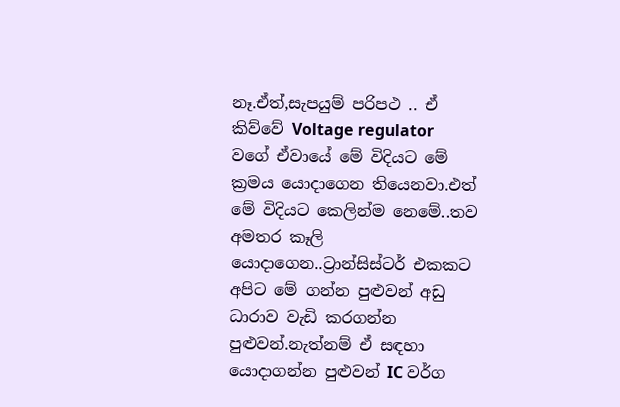නෑ.ඒත්,සැපයුම් පරිපථ .. ඒ කිව්වේ Voltage regulator වගේ ඒවායේ මේ විදියට මේ ක්‍රමය යොදාගෙන තියෙනවා.එත් මේ විදියට කෙලින්ම නෙමේ..තව අමතර කෑලි යොදාගෙන..ට්‍රාන්සිස්ටර් එකකට අපිට මේ ගන්න පුළුවන් අඩු ධාරාව වැඩි කරගන්න පුළුවන්.නැත්නම් ඒ සඳහා යොදාගන්න පුළුවන් IC වර්ග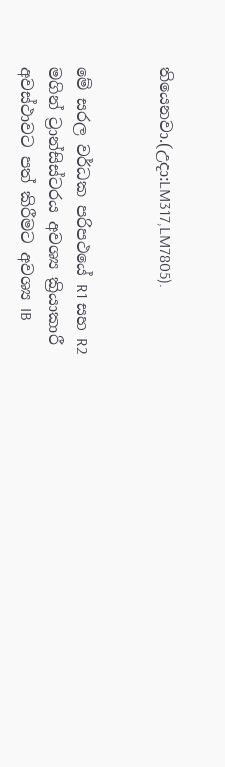තියෙනවා.(උදා:LM317,LM7805).


මේ සරල වර්ධක පරිපථයේ R1 සහ R2 මගින් ට්‍රාන්සිස්ටරය අවශ්‍ය ක්‍රියාකාරී අවස්ථාවට පත් කිරීමට අවශ්‍ය IB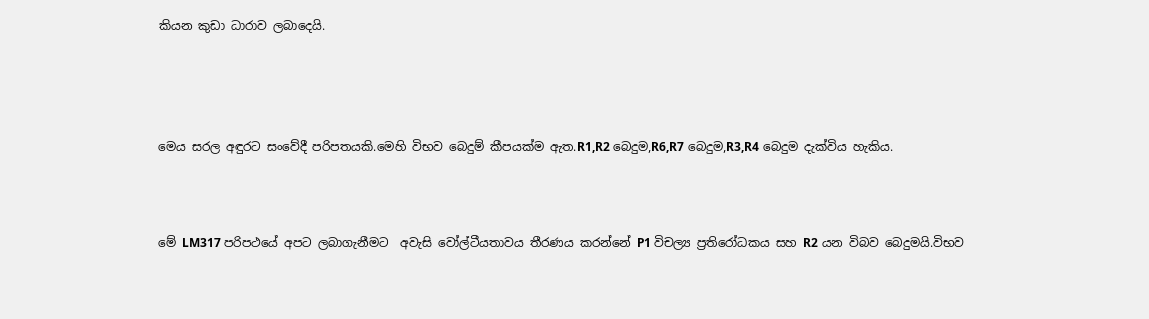කියන කුඩා ධාරාව ලබාදෙයි.




මෙය සරල අඳුරට සංවේදී පරිපතයකි.මෙහි විභව බෙදුම් කීපයක්ම ඇත.R1,R2 බෙදුම,R6,R7 බෙදුම,R3,R4 බෙදුම දැක්විය හැකිය.



මේ LM317 පරිපථයේ අපට ලබාගැනීමට  අවැසි වෝල්ටීයතාවය තීරණය කරන්නේ P1 විචල්‍ය ප්‍රතිරෝධකය සහ R2 යන විබව බෙදුමයි.විභව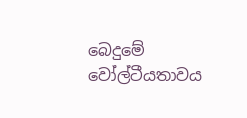බෙදුමේ වෝල්ටීයතාවය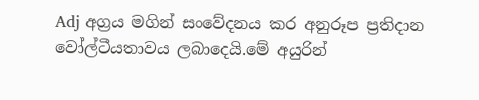Adj අග්‍රය මගින් සංවේදනය කර අනුරූප ප්‍රතිදාන වෝල්ටීයතාවය ලබාදෙයි.මේ අයුරින්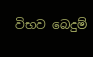විභව බෙදුම්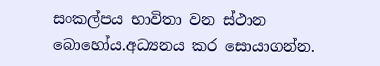සංකල්පය භාවිතා වන ස්ථාන බොහෝය.අධ්‍යනය කර සොයාගන්න.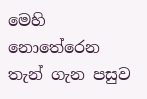මෙහි නොතේරෙන තැන් ගැන පසුව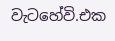වැටහේවි.එක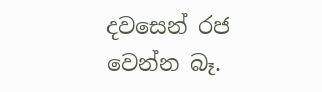දවසෙන් රජ වෙන්න බෑ.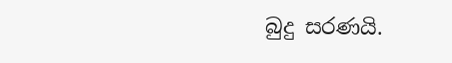බුදු සරණයි.